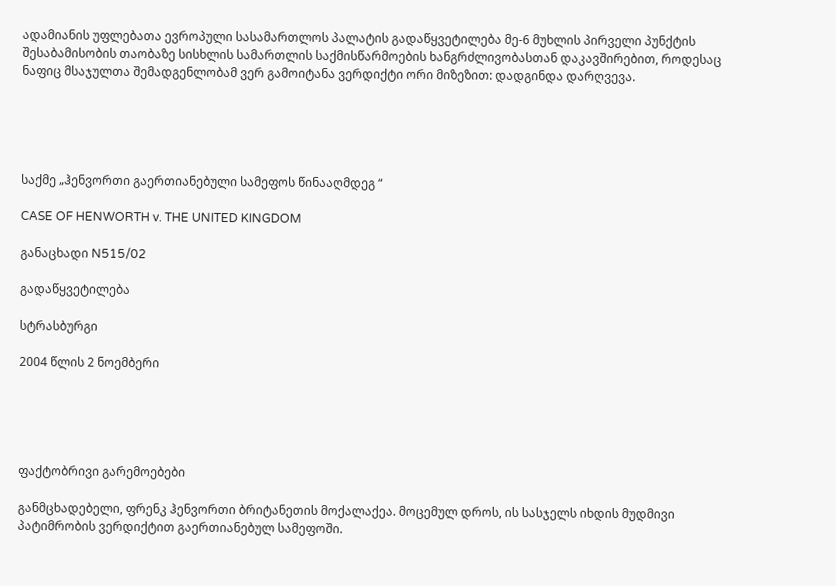ადამიანის უფლებათა ევროპული სასამართლოს პალატის გადაწყვეტილება მე-6 მუხლის პირველი პუნქტის შესაბამისობის თაობაზე სისხლის სამართლის საქმისწარმოების ხანგრძლივობასთან დაკავშირებით, როდესაც ნაფიც მსაჯულთა შემადგენლობამ ვერ გამოიტანა ვერდიქტი ორი მიზეზით: დადგინდა დარღვევა.





საქმე „ჰენვორთი გაერთიანებული სამეფოს წინააღმდეგ “

CASE OF HENWORTH v. THE UNITED KINGDOM

განაცხადი N515/02

გადაწყვეტილება

სტრასბურგი

2004 წლის 2 ნოემბერი





ფაქტობრივი გარემოებები

განმცხადებელი, ფრენკ ჰენვორთი ბრიტანეთის მოქალაქეა. მოცემულ დროს, ის სასჯელს იხდის მუდმივი პატიმრობის ვერდიქტით გაერთიანებულ სამეფოში.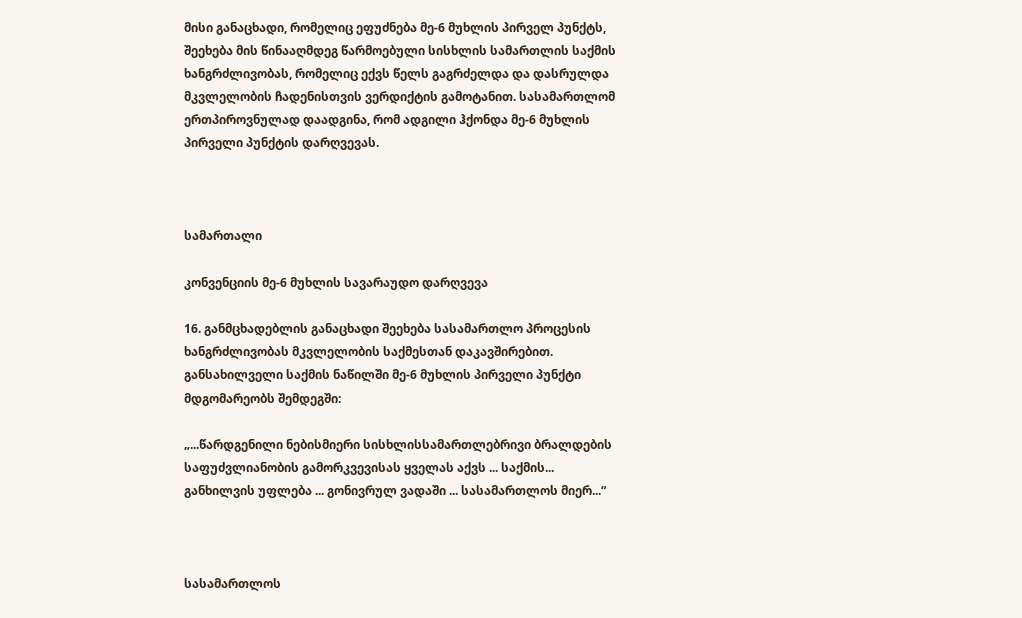მისი განაცხადი, რომელიც ეფუძნება მე-6 მუხლის პირველ პუნქტს, შეეხება მის წინააღმდეგ წარმოებული სისხლის სამართლის საქმის ხანგრძლივობას, რომელიც ექვს წელს გაგრძელდა და დასრულდა მკვლელობის ჩადენისთვის ვერდიქტის გამოტანით. სასამართლომ ერთპიროვნულად დაადგინა, რომ ადგილი ჰქონდა მე-6 მუხლის პირველი პუნქტის დარღვევას.



სამართალი

კონვენციის მე-6 მუხლის სავარაუდო დარღვევა

16. განმცხადებლის განაცხადი შეეხება სასამართლო პროცესის ხანგრძლივობას მკვლელობის საქმესთან დაკავშირებით. განსახილველი საქმის ნაწილში მე-6 მუხლის პირველი პუნქტი მდგომარეობს შემდეგში:

„...წარდგენილი ნებისმიერი სისხლისსამართლებრივი ბრალდების საფუძვლიანობის გამორკვევისას ყველას აქვს ... საქმის... განხილვის უფლება ... გონივრულ ვადაში ... სასამართლოს მიერ...“



სასამართლოს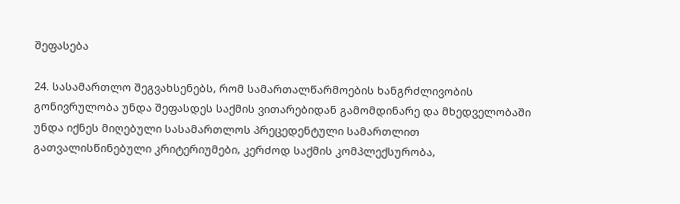შეფასება

24. სასამართლო შეგვახსენებს, რომ სამართალწარმოების ხანგრძლივობის გონივრულობა უნდა შეფასდეს საქმის ვითარებიდან გამომდინარე და მხედველობაში უნდა იქნეს მიღებული სასამართლოს პრეცედენტული სამართლით გათვალისწინებული კრიტერიუმები, კერძოდ საქმის კომპლექსურობა,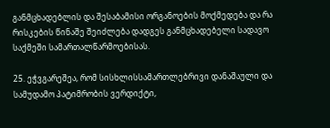განმცხადებლის და შესაბამისი ორგანოების მოქმედება და რა რისკების წინაშე შეიძლება დადგეს განმცხადებელი სადავო საქმეში სამართალწარმოებისას.

25. ეჭვგარეშეა, რომ სისხლისსამართლებრივი დანაშაული და სამუდამო პატიმრობის ვერდიქტი,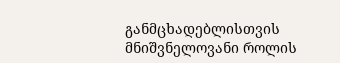განმცხადებლისთვის მნიშვნელოვანი როლის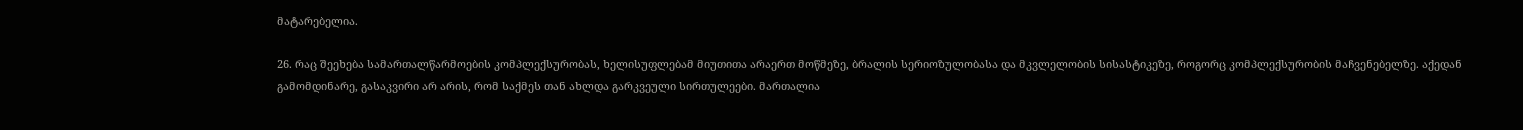მატარებელია.

26. რაც შეეხება სამართალწარმოების კომპლექსურობას, ხელისუფლებამ მიუთითა არაერთ მოწმეზე, ბრალის სერიოზულობასა და მკვლელობის სისასტიკეზე, როგორც კომპლექსურობის მაჩვენებელზე. აქედან გამომდინარე, გასაკვირი არ არის, რომ საქმეს თან ახლდა გარკვეული სირთულეები. მართალია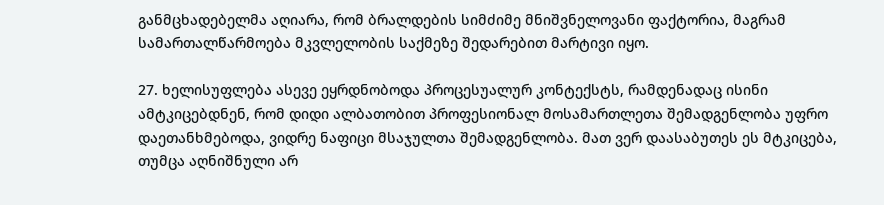განმცხადებელმა აღიარა, რომ ბრალდების სიმძიმე მნიშვნელოვანი ფაქტორია, მაგრამ სამართალწარმოება მკვლელობის საქმეზე შედარებით მარტივი იყო.

27. ხელისუფლება ასევე ეყრდნობოდა პროცესუალურ კონტექსტს, რამდენადაც ისინი ამტკიცებდნენ, რომ დიდი ალბათობით პროფესიონალ მოსამართლეთა შემადგენლობა უფრო დაეთანხმებოდა, ვიდრე ნაფიცი მსაჯულთა შემადგენლობა. მათ ვერ დაასაბუთეს ეს მტკიცება, თუმცა აღნიშნული არ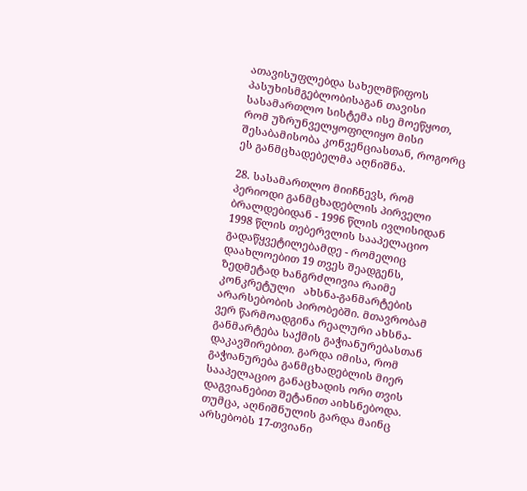ათავისუფლებდა სახელმწიფოს პასუხისმგებლობისაგან თავისი სასამართლო სისტემა ისე მოეწყოთ, რომ უზრუნველყოფილიყო მისი შესაბამისობა კონვენციასთან, როგორც ეს განმცხადებელმა აღნიშნა.

28. სასამართლო მიიჩნევს, რომ პერიოდი განმცხადებლის პირველი ბრალდებიდან - 1996 წლის ივლისიდან 1998 წლის თებერვლის სააპელაციო გადაწყვეტილებამდე - რომელიც დაახლოებით 19 თვეს შეადგენს, ზედმეტად ხანგრძლივია რაიმე კონკრეტული   ახსნა-განმარტების არარსებობის პირობებში. მთავრობამ ვერ წარმოადგინა რეალური ახსნა-განმარტება საქმის გაჭიანურებასთან დაკავშირებით. გარდა იმისა, რომ გაჭიანურება განმცხადებლის მიერ სააპელაციო განაცხადის ორი თვის დაგვიანებით შეტანით აიხსნებოდა. თუმცა, აღნიშნულის გარდა მაინც არსებობს 17-თვიანი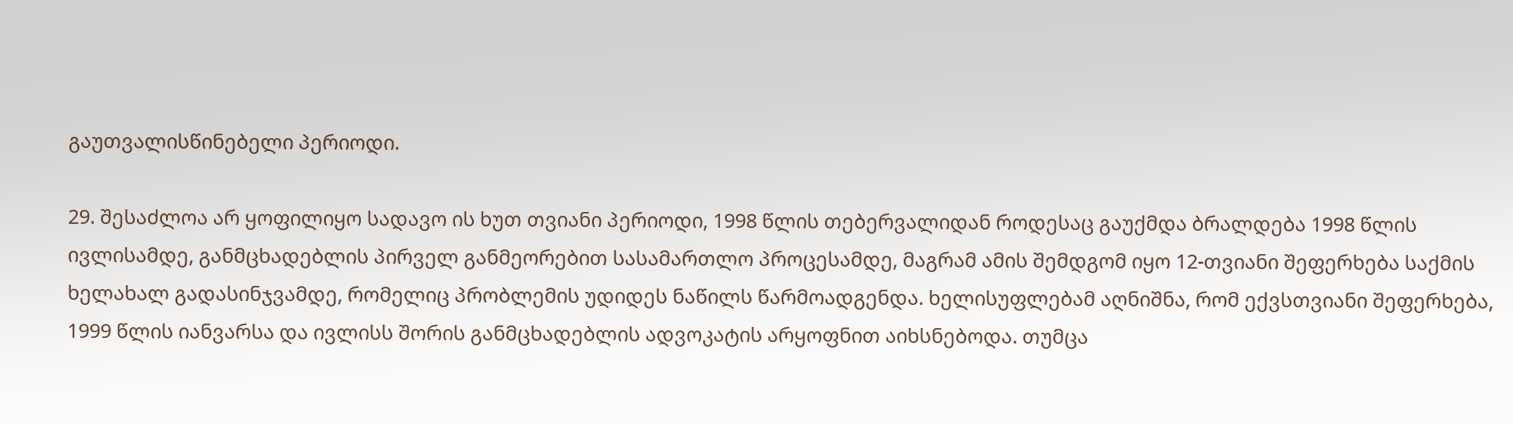გაუთვალისწინებელი პერიოდი.

29. შესაძლოა არ ყოფილიყო სადავო ის ხუთ თვიანი პერიოდი, 1998 წლის თებერვალიდან როდესაც გაუქმდა ბრალდება 1998 წლის ივლისამდე, განმცხადებლის პირველ განმეორებით სასამართლო პროცესამდე, მაგრამ ამის შემდგომ იყო 12-თვიანი შეფერხება საქმის ხელახალ გადასინჯვამდე, რომელიც პრობლემის უდიდეს ნაწილს წარმოადგენდა. ხელისუფლებამ აღნიშნა, რომ ექვსთვიანი შეფერხება, 1999 წლის იანვარსა და ივლისს შორის განმცხადებლის ადვოკატის არყოფნით აიხსნებოდა. თუმცა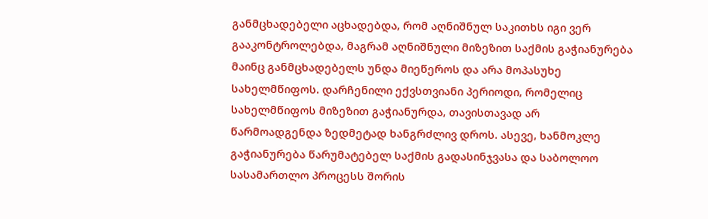განმცხადებელი აცხადებდა, რომ აღნიშნულ საკითხს იგი ვერ გააკონტროლებდა, მაგრამ აღნიშნული მიზეზით საქმის გაჭიანურება მაინც განმცხადებელს უნდა მიეწეროს და არა მოპასუხე სახელმწიფოს. დარჩენილი ექვსთვიანი პერიოდი, რომელიც სახელმწიფოს მიზეზით გაჭიანურდა, თავისთავად არ წარმოადგენდა ზედმეტად ხანგრძლივ დროს. ასევე, ხანმოკლე გაჭიანურება წარუმატებელ საქმის გადასინჯვასა და საბოლოო სასამართლო პროცესს შორის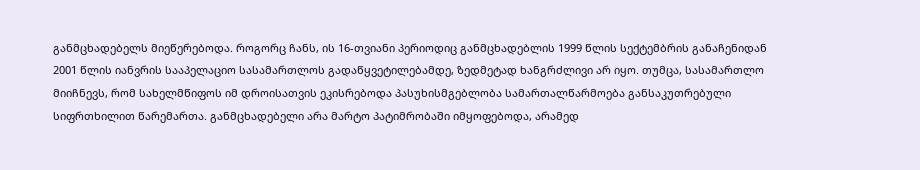განმცხადებელს მიეწერებოდა. როგორც ჩანს, ის 16-თვიანი პერიოდიც განმცხადებლის 1999 წლის სექტემბრის განაჩენიდან 2001 წლის იანვრის სააპელაციო სასამართლოს გადაწყვეტილებამდე, ზედმეტად ხანგრძლივი არ იყო. თუმცა, სასამართლო მიიჩნევს, რომ სახელმწიფოს იმ დროისათვის ეკისრებოდა პასუხისმგებლობა სამართალწარმოება განსაკუთრებული სიფრთხილით წარემართა. განმცხადებელი არა მარტო პატიმრობაში იმყოფებოდა, არამედ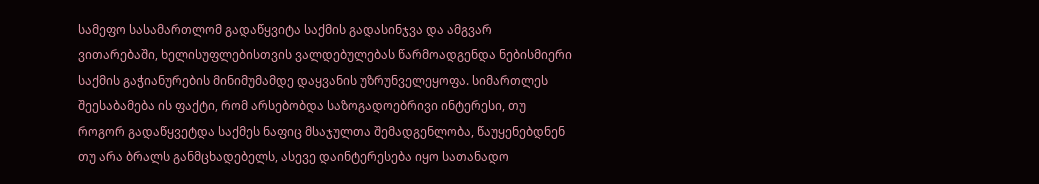სამეფო სასამართლომ გადაწყვიტა საქმის გადასინჯვა და ამგვარ ვითარებაში, ხელისუფლებისთვის ვალდებულებას წარმოადგენდა ნებისმიერი საქმის გაჭიანურების მინიმუმამდე დაყვანის უზრუნველეყოფა. სიმართლეს შეესაბამება ის ფაქტი, რომ არსებობდა საზოგადოებრივი ინტერესი, თუ როგორ გადაწყვეტდა საქმეს ნაფიც მსაჯულთა შემადგენლობა, წაუყენებდნენ თუ არა ბრალს განმცხადებელს, ასევე დაინტერესება იყო სათანადო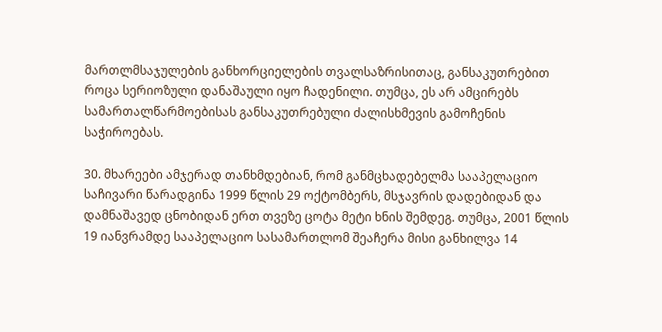მართლმსაჯულების განხორციელების თვალსაზრისითაც, განსაკუთრებით როცა სერიოზული დანაშაული იყო ჩადენილი. თუმცა, ეს არ ამცირებს სამართალწარმოებისას განსაკუთრებული ძალისხმევის გამოჩენის საჭიროებას.

30. მხარეები ამჯერად თანხმდებიან, რომ განმცხადებელმა სააპელაციო საჩივარი წარადგინა 1999 წლის 29 ოქტომბერს, მსჯავრის დადებიდან და დამნაშავედ ცნობიდან ერთ თვეზე ცოტა მეტი ხნის შემდეგ. თუმცა, 2001 წლის 19 იანვრამდე სააპელაციო სასამართლომ შეაჩერა მისი განხილვა 14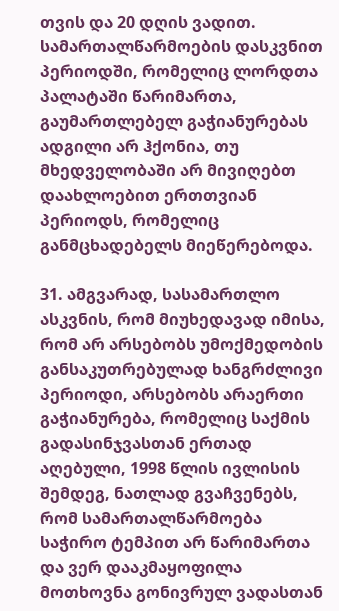თვის და 20 დღის ვადით. სამართალწარმოების დასკვნით პერიოდში, რომელიც ლორდთა პალატაში წარიმართა, გაუმართლებელ გაჭიანურებას ადგილი არ ჰქონია, თუ მხედველობაში არ მივიღებთ დაახლოებით ერთთვიან პერიოდს, რომელიც განმცხადებელს მიეწერებოდა.

31. ამგვარად, სასამართლო ასკვნის, რომ მიუხედავად იმისა, რომ არ არსებობს უმოქმედობის განსაკუთრებულად ხანგრძლივი პერიოდი, არსებობს არაერთი გაჭიანურება, რომელიც საქმის გადასინჯვასთან ერთად აღებული, 1998 წლის ივლისის შემდეგ, ნათლად გვაჩვენებს, რომ სამართალწარმოება საჭირო ტემპით არ წარიმართა და ვერ დააკმაყოფილა მოთხოვნა გონივრულ ვადასთან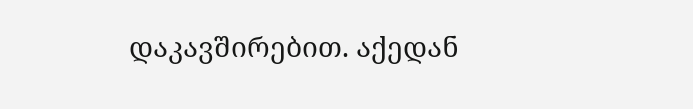დაკავშირებით. აქედან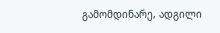გამომდინარე, ადგილი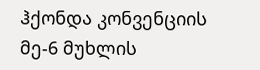ჰქონდა კონვენციის მე-6 მუხლის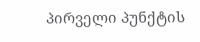პირველი პუნქტის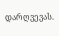დარღვევას.